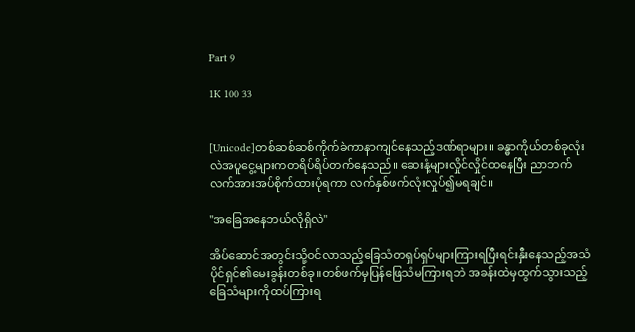Part 9

1K 100 33


[Unicode]တစ်ဆစ်ဆစ်ကိုက်ခဲကာနာကျင်နေသည့်ဒဏ်ရာများ။ ခန္ဓာကိုယ်တစ်ခုလုံး လဲအပူငွေ့များကတရိပ်ရိပ်တက်နေသည်။ ဆေးနံ့များလှိုင်လှိုင်ထနေပြီး ညာဘက်လက်အားအပ်စိုက်ထားပုံရကာ လက်နှစ်ဖက်လုံးလှုပ်၍မရချင်။

"အခြေအနေဘယ်လိုရှိလဲ"

အိပ်ဆောင်အတွင်းသို့ဝင်လာသည့်ခြေသံတရှပ်ရှပ်များကြားရပြီးရင်းနှီးနေသည့်အသံပိုင်ရှင်၏မေးခွန်းတစ်ခု။တစ်ဖက်မှပြန်ဖြေသံမကြားရဘဲ အခန်းထဲမှထွက်သွားသည့်ခြေသံများကိုထပ်ကြားရ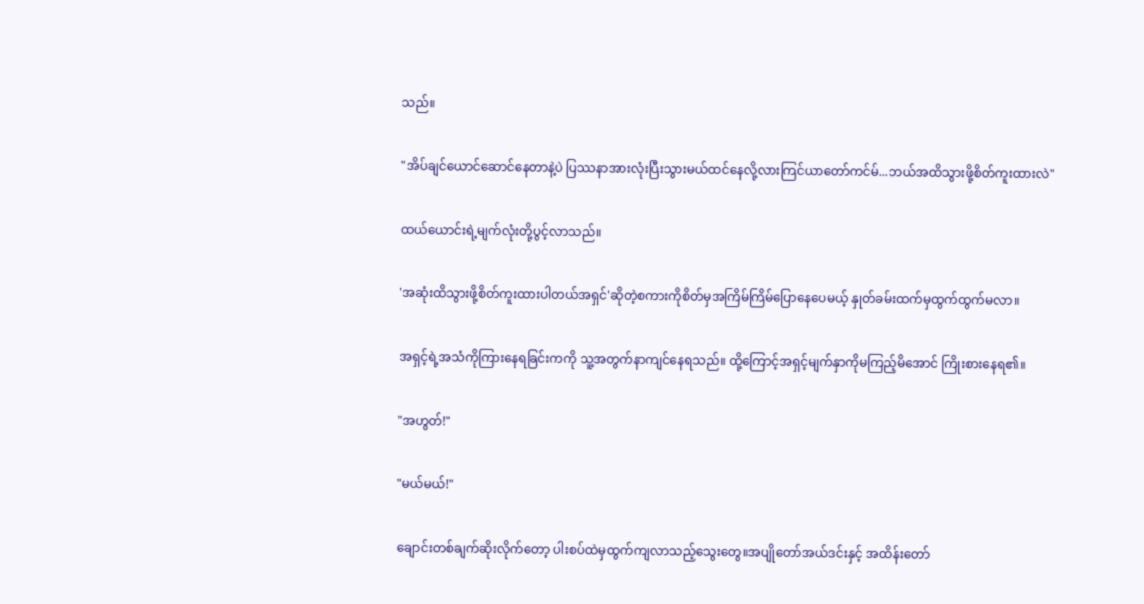သည်။

"အိပ်ချင်ယောင်ဆောင်နေတာနဲ့ပဲ ပြဿနာအားလုံးပြီးသွားမယ်ထင်နေလို့လားကြင်ယာတော်ကင်မ်...ဘယ်အထိသွားဖို့စိတ်ကူးထားလဲ"

ထယ်ယောင်းရဲ့မျက်လုံးတို့ပွင့်လာသည်။

'အဆုံးထိသွားဖို့စိတ်ကူးထားပါတယ်အရှင်'ဆိုတဲ့စကားကိုစိတ်မှအကြိမ်ကြိမ်ပြောနေပေမယ့် နှုတ်ခမ်းထက်မှထွက်ထွက်မလာ။

အရှင့်ရဲ့အသံကိုကြားနေရခြင်းကကို သူ့အတွက်နာကျင်နေရသည်။ ထို့ကြောင့်အရှင့်မျက်နှာကိုမကြည့်မိအောင် ကြိုးစားနေရ၏။

"အဟွတ်!"

"မယ်မယ်!"

ချောင်းတစ်ချက်ဆိုးလိုက်တော့ ပါးစပ်ထဲမှထွက်ကျလာသည့်သွေးတွေ။အပျိုတော်အယ်ဒင်းနှင့် အထိန်းတော်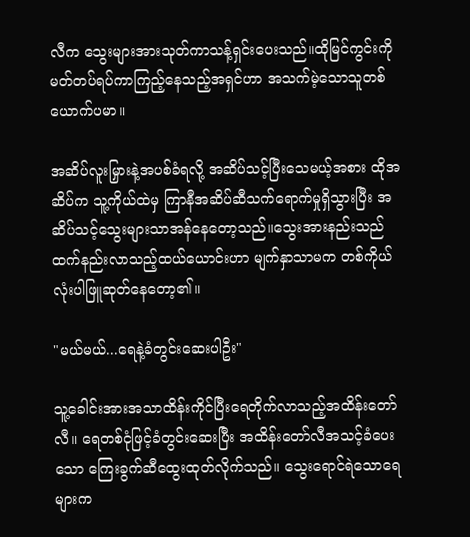လီက သွေးများအားသုတ်ကာသန့်ရှင်းပေးသည်။ထိုမြင်ကွင်းကို မတ်တပ်ရပ်ကာကြည့်နေသည့်အရှင်ဟာ အသက်မဲ့သောသူတစ်ယောက်ပမာ။

အဆိပ်လူးမြှားနဲ့အပစ်ခံရလို့ အဆိပ်သင့်ပြီးသေမယ့်အစား ထိုအဆိပ်က သူ့ကိုယ်ထဲမှ ကြာနီအဆိပ်ဆီသက်ရောက်မှုရှိသွားပြီး အဆိပ်သင့်သွေးများသာအန်နေတော့သည်။သွေးအားနည်းသည်ထက်နည်းလာသည့်ထယ်ယောင်းဟာ မျက်နှာသာမက တစ်ကိုယ်လုံးပါဖြူဆုတ်နေတော့၏။

"မယ်မယ်...ရေနဲ့ခံတွင်းဆေးပါဦး"

သူ့ခေါင်းအားအသာထိန်းကိုင်ပြီးရေတိုက်လာသည့်အထိန်းတော်လီ။ ရေတစ်ငုံဖြင့်ခံတွင်းဆေးပြီး အထိန်းတော်လီအသင့်ခံပေးသော ကြေးခွက်ဆီထွေးထုတ်လိုက်သည်။ သွေးရောင်ရဲသောရေများက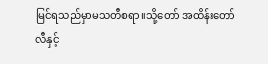မြင်ရသည်မှာမသတီစရာ။သို့တော် အထိန်းတော်လီနှင့်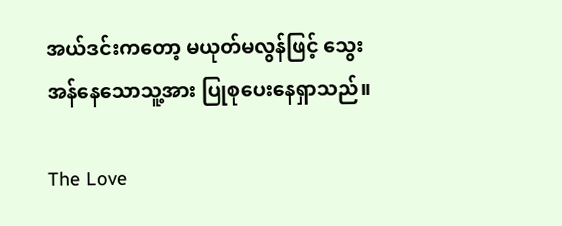အယ်ဒင်းကတော့ မယုတ်မလွန်ဖြင့် သွေးအန်နေသောသူ့အား ပြုစုပေးနေရှာသည်။

The Love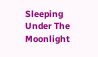Sleeping Under The Moonlight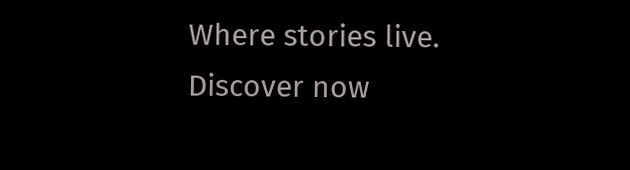Where stories live. Discover now